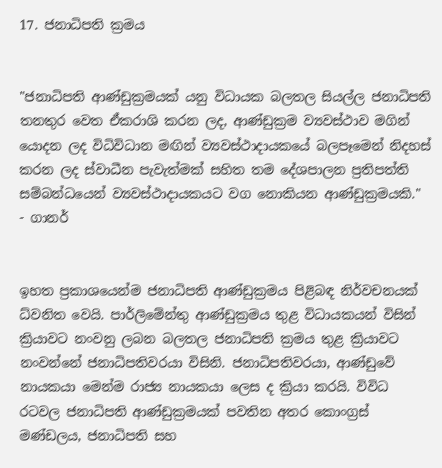17. ජනාධිපති ක්‍රමය


"ජනාධිපති ආණ්‌ඩුක්‍රමයක්‌ යනු විධායක බලතල සියල්ල ජනාධිපති තනතුර වෙත ඒකරාශි කරන ලද, ආණ්‌ඩුක්‍රම ව්‍යවස්‌ථාව මගින් යොදන ලද විධිවිධාන මඟින් ව්‍යවස්‌ථාදායකයේ බලපෑමෙන් නිදහස්‌ කරන ලද ස්‌වාධීන පැවැත්මක්‌ සහිත තම දේශපාලන ප්‍රතිපත්ති සම්බන්ධයෙන් ව්‍යවස්‌ථාදායකයට වග නොකියන ආණ්‌ඩුක්‍රමයකි."  - ගානර්


ඉහත ප්‍රකාශයෙන්ම ජනාධිපති ආණ්‌ඩුක්‍රමය පිළිබඳ නිර්වචනයක්‌ ධ්වනිත වෙයි. පාර්ලිමේන්තු ආණ්‌ඩුක්‍රමය තුළ විධායකයන් විසින් ක්‍රියාවට නංවනු ලබන බලතල ජනාධිපති ක්‍රමය තුළ ක්‍රියාවට නංවන්නේ ජනාධිපතිවරයා විසිනි. ජනාධිපතිවරයා, ආණ්‌ඩුවේ නායකයා මෙන්ම රාජ්‍ය නායකයා ලෙස ද ක්‍රියා කරයි. විවිධ රටවල ජනාධිපති ආණ්‌ඩුක්‍රමයක්‌ පවතින අතර කොංග්‍රස්‌ මණ්‌ඩලය, ජනාධිපති සහ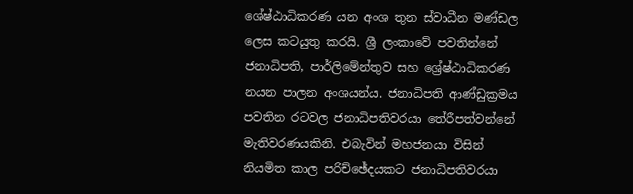ශේෂ්ඨාධිකරණ යන අංශ තුන ස්‌වාධීන මණ්‌ඩල ලෙස කටයුතු කරයි. ශ්‍රී ලංකාවේ පවතින්නේ ජනාධිපති, පාර්ලිමේන්තුව සහ ශ්‍රේෂ්ඨාධිකරණ නයන පාලන අංශයන්ය. ජනාධිපති ආණ්‌ඩුක්‍රමය පවතින රටවල ජනාධිපතිවරයා තේරීපත්වන්නේ මැතිවරණයකිනි. එබැවින් මහජනයා විසින් නියමිත කාල පරිච්ඡේදයකට ජනාධිපතිවරයා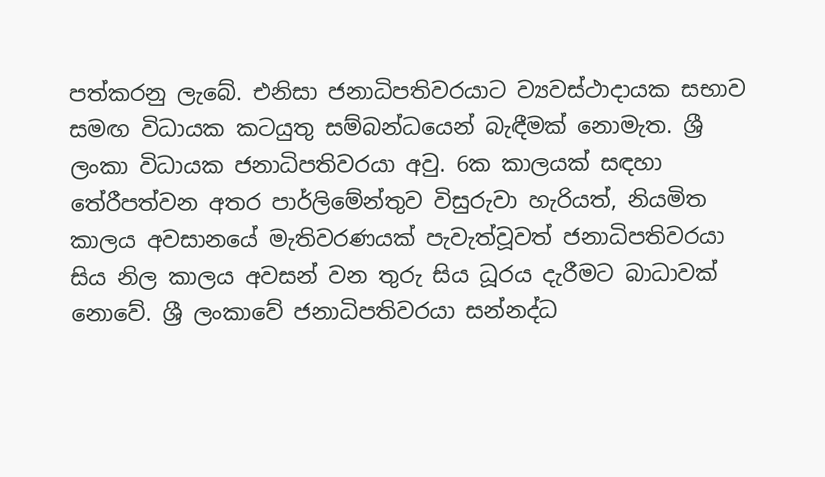පත්කරනු ලැබේ. එනිසා ජනාධිපතිවරයාට ව්‍යවස්‌ථාදායක සභාව සමඟ විධායක කටයුතු සම්බන්ධයෙන් බැඳීමක්‌ නොමැත. ශ්‍රී ලංකා විධායක ජනාධිපතිවරයා අවු. 6ක කාලයක්‌ සඳහා තේරීපත්වන අතර පාර්ලිමේන්තුව විසුරුවා හැරියත්, නියමිත කාලය අවසානයේ මැතිවරණයක්‌ පැවැත්වූවත් ජනාධිපතිවරයා සිය නිල කාලය අවසන් වන තුරු සිය ධූරය දැරීමට බාධාවක්‌ නොවේ. ශ්‍රී ලංකාවේ ජනාධිපතිවරයා සන්නද්ධ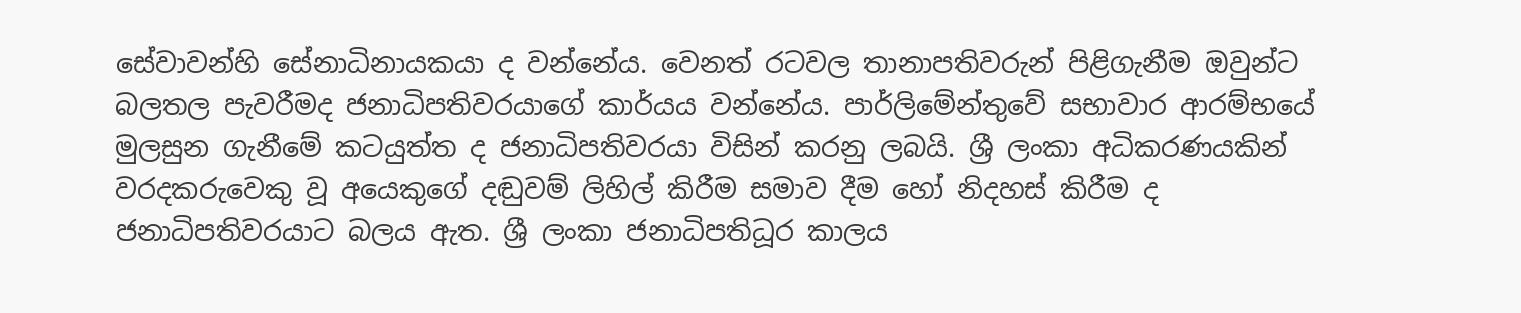සේවාවන්හි සේනාධිනායකයා ද වන්නේය. වෙනත් රටවල තානාපතිවරුන් පිළිගැනීම ඔවුන්ට බලතල පැවරීමද ජනාධිපතිවරයාගේ කාර්යය වන්නේය. පාර්ලිමේන්තුවේ සභාවාර ආරම්භයේ මුලසුන ගැනීමේ කටයුත්ත ද ජනාධිපතිවරයා විසින් කරනු ලබයි. ශ්‍රී ලංකා අධිකරණයකින් වරදකරුවෙකු වූ අයෙකුගේ දඬුවම් ලිහිල් කිරීම සමාව දීම හෝ නිදහස්‌ කිරීම ද ජනාධිපතිවරයාට බලය ඇත. ශ්‍රී ලංකා ජනාධිපතිධූර කාලය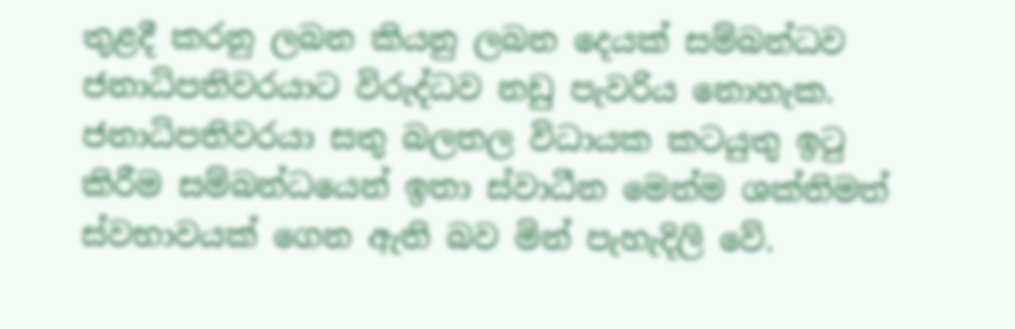තුළදී කරනු ලබන කියනු ලබන දෙයක්‌ සම්බන්ධව ජනාධිපතිවරයාට විරුද්ධව නඩු පැවරිය නොහැක. ජනාධිපතිවරයා සතු බලතල විධායක කටයුතු ඉටු කිරීම සම්බන්ධයෙන් ඉතා ස්‌වාධීන මෙන්ම ශක්‌තිමත් ස්‌වභාවයක්‌ ගෙන ඇති බව මින් පැහැදිලි වේ.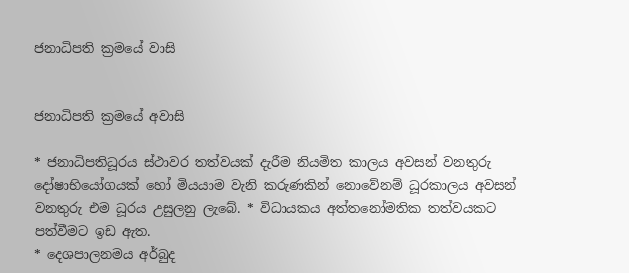ජනාධිපති ක්‍රමයේ වාසි


ජනාධිපති ක්‍රමයේ අවාසි

* ජනාධිපතිධූරය ස්‌ථාවර තත්වයක්‌ දැරීම නියමිත කාලය අවසන් වනතුරු දෝෂාභියෝගයක්‌ හෝ මියයාම වැනි කරුණකින් නොවේනම් ධූරකාලය අවසන් වනතුරු එම ධූරය උසුලනු ලැබේ. * විධායකය අත්තනෝමතික තත්වයකට පත්වීමට ඉඩ ඇත.
* දෙශපාලනමය අර්බුද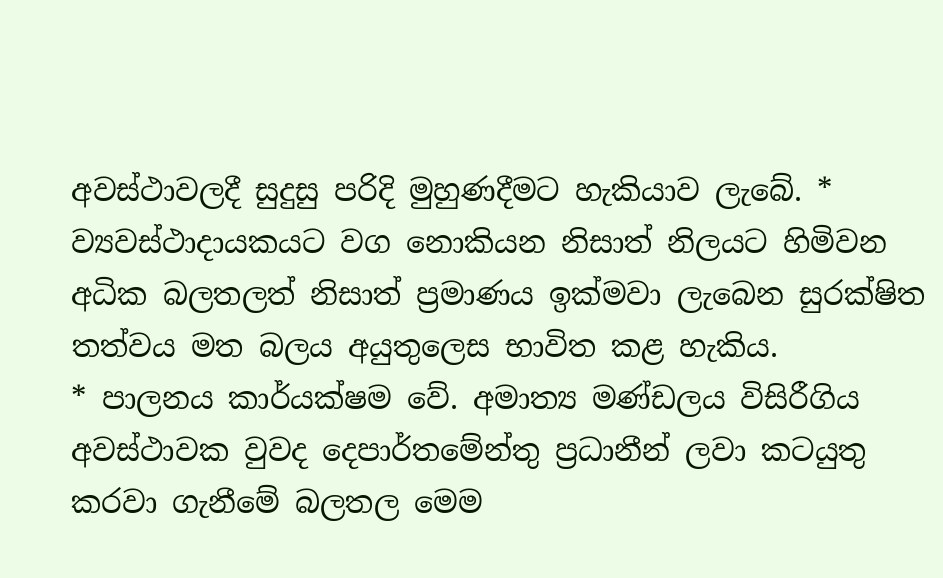අවස්‌ථාවලදී සුදුසු පරිදි මුහුණදීමට හැකියාව ලැබේ. * ව්‍යවස්‌ථාදායකයට වග නොකියන නිසාත් නිලයට හිමිවන අධික බලතලත් නිසාත් ප්‍රමාණය ඉක්‌මවා ලැබෙන සුරක්‌ෂිත තත්වය මත බලය අයුතුලෙස භාවිත කළ හැකිය.
* පාලනය කාර්යක්‌ෂම වේ. අමාත්‍ය මණ්‌ඩලය විසිරීගිය අවස්‌ථාවක වුවද දෙපාර්තමේන්තු ප්‍රධානීන් ලවා කටයුතු කරවා ගැනීමේ බලතල මෙම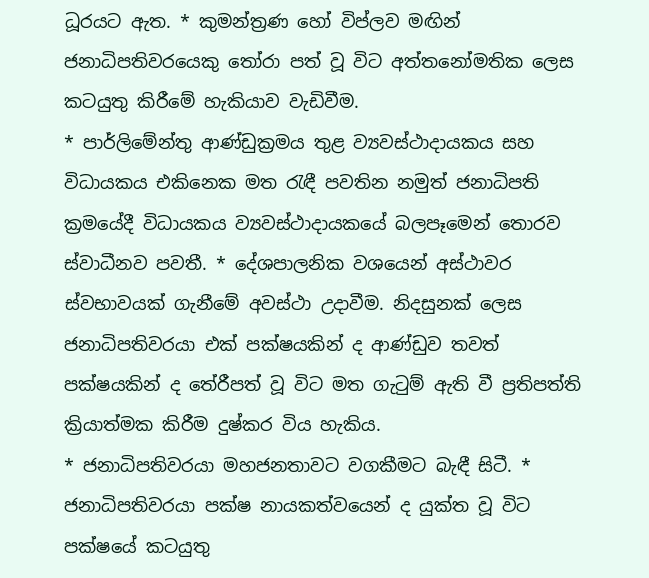ධූරයට ඇත. * කුමන්ත්‍රණ හෝ විප්ලව මඟින් ජනාධිපතිවරයෙකු තෝරා පත් වූ විට අත්තනෝමතික ලෙස කටයුතු කිරීමේ හැකියාව වැඩිවීම.
* පාර්ලිමේන්තු ආණ්‌ඩුක්‍රමය තුළ ව්‍යවස්‌ථාදායකය සහ විධායකය එකිනෙක මත රැඳී පවතින නමුත් ජනාධිපති ක්‍රමයේදී විධායකය ව්‍යවස්‌ථාදායකයේ බලපෑමෙන් තොරව ස්‌වාධීනව පවතී. * දේශපාලනික වශයෙන් අස්‌ථාවර ස්‌වභාවයක්‌ ගැනීමේ අවස්‌ථා උදාවීම. නිදසුනක්‌ ලෙස ජනාධිපතිවරයා එක්‌ පක්‌ෂයකින් ද ආණ්‌ඩුව තවත් පක්‌ෂයකින් ද තේරීපත් වූ විට මත ගැටුම් ඇති වී ප්‍රතිපත්ති ක්‍රියාත්මක කිරීම දුෂ්කර විය හැකිය.
* ජනාධිපතිවරයා මහජනතාවට වගකීමට බැඳී සිටී. * ජනාධිපතිවරයා පක්‌ෂ නායකත්වයෙන් ද යුක්‌ත වූ විට පක්‌ෂයේ කටයුතු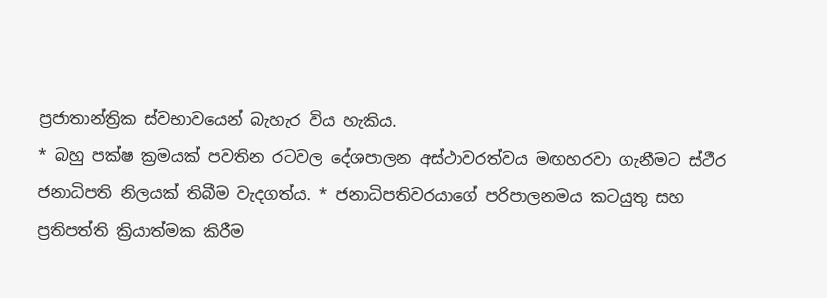ප්‍රජාතාන්ත්‍රික ස්‌වභාවයෙන් බැහැර විය හැකිය.
* බහු පක්‌ෂ ක්‍රමයක්‌ පවතින රටවල දේශපාලන අස්‌ථාවරත්වය මඟහරවා ගැනීමට ස්‌ථීර ජනාධිපති නිලයක්‌ තිබීම වැදගත්ය. * ජනාධිපතිවරයාගේ පරිපාලනමය කටයුතු සහ ප්‍රතිපත්ති ක්‍රියාත්මක කිරීම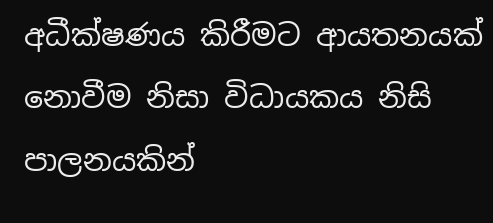අධීක්‌ෂණය කිරීමට ආයතනයක්‌ නොවීම නිසා විධායකය නිසි පාලනයකින්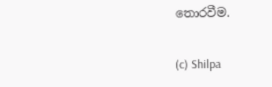තොරවීම.


(c) Shilpa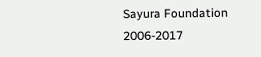Sayura Foundation 2006-2017